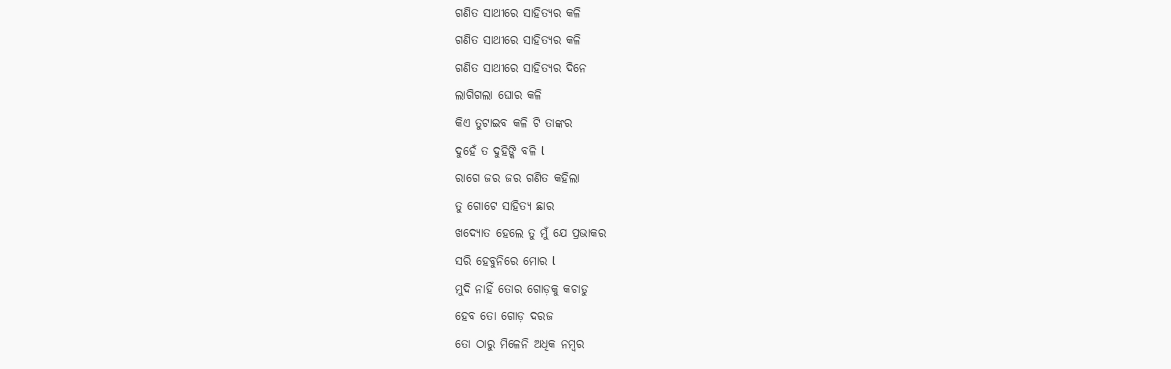ଗଣିତ ସାଥୀରେ ସାହିତ୍ୟର କଳି
ଗଣିତ ସାଥୀରେ ସାହିତ୍ୟର କଳି
ଗଣିତ ସାଥୀରେ ସାହିତ୍ୟର ଦିନେ
ଲାଗିଗଲା ଘୋର କଳି
କିଏ ତୁଟାଇବ କଳି ଟି ତାଙ୍କର
ଦୁହେଁ ତ ଦୁହିଙ୍କି ବଳି l
ରାଗେ ଜର ଜର ଗଣିତ କହିଲା
ତୁ ଗୋଟେ ସାହିତ୍ୟ ଛାର
ଖଦ୍ୟୋତ ହେଲେ ତୁ ମୁଁ ଯେ ପ୍ରଭାକର
ସରି ହେବୁନିରେ ମୋର l
ମୁଦି ନାହିଁ ତୋର ଗୋଡ଼କୁ କଚାଡୁ
ହେବ ତୋ ଗୋଡ଼ ଦରଜ
ତୋ ଠାରୁ ମିଳେନି ଅଧିକ ନମ୍ବର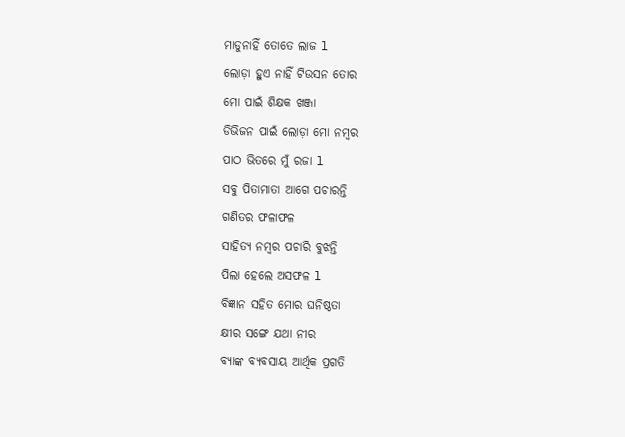ମାଡୁନାହିଁ ତୋତେ ଲାଜ l
ଲୋଡ଼ା ହୁଏ ନାହିଁ ଟିଉସନ ତୋର
ମୋ ପାଇଁ ଶିକ୍ଷକ ଖଞ୍ଜା
ଡିଭିଜନ ପାଇଁ ଲୋଡ଼ା ମୋ ନମ୍ବର
ପାଠ ଭିତରେ ମୁଁ ରଜା l
ସବୁ ପିତାମାତା ଆଗେ ପଚାରନ୍ତି
ଗଣିତର ଫଳାଫଳ
ସାହିତ୍ୟ ନମ୍ବର ପଚାରି ବୁଝନ୍ତି
ପିଲା ହେଲେ ଅସଫଳ l
ବିଜ୍ଞାନ ସହିତ ମୋର ଘନିଷ୍ଠତା
କ୍ଷୀର ସଙ୍ଗେ ଯଥା ନୀର
ବ୍ୟାଙ୍କ ବ୍ୟବସାୟ ଆର୍ଥିକ ପ୍ରଗତି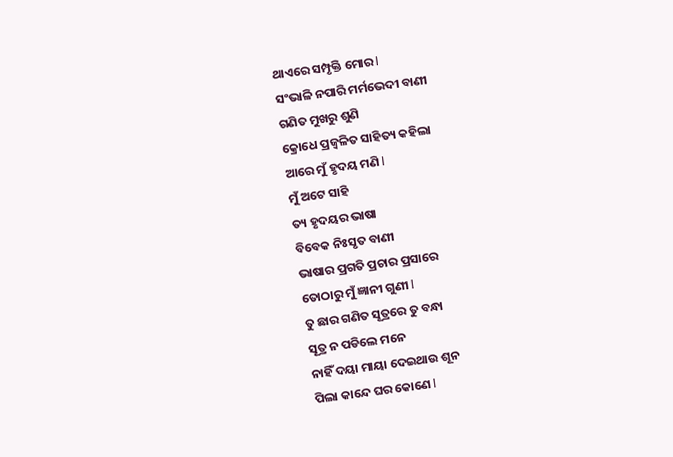ଥାଏରେ ସମ୍ପୃକ୍ତି ମୋର l
ସଂଭାଳି ନପାରି ମର୍ମଭେଦୀ ବାଣୀ
ଗଣିତ ମୁଖରୁ ଶୁଣି
କ୍ରୋଧେ ପ୍ରଜ୍ବଳିତ ସାହିତ୍ୟ କହିଲା
ଆରେ ମୁଁ ହୃଦୟ ମଣି l
ମୁଁ ଅଟେ ସାହି
ତ୍ୟ ହୃଦୟର ଭାଷା
ବିବେକ ନିଃସୃତ ବାଣୀ
ଭାଷାର ପ୍ରଗତି ପ୍ରଚାର ପ୍ରସାରେ
ତୋଠାରୁ ମୁଁ ଜ୍ଞାନୀ ଗୁଣୀ l
ତୁ ଛାର ଗଣିତ ସୂତ୍ରରେ ତୁ ବନ୍ଧା
ସୂତ୍ର ନ ପଡିଲେ ମନେ
ନାହିଁ ଦୟା ମାୟା ଦେଇଥାଉ ଶୂନ
ପିଲା କାନ୍ଦେ ଘର କୋଣେ l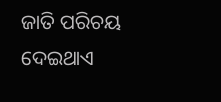ଜାତି ପରିଚୟ ଦେଇଥାଏ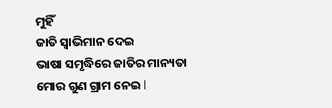ମୁହିଁ
ଜାତି ସ୍ୱାଭିମାନ ଦେଇ
ଭାଷା ସମୃଦ୍ଧିରେ ଜାତିର ମାନ୍ୟତା
ମୋର ଗୁଣ ଗ୍ରାମ ନେଇ l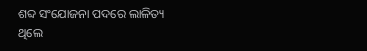ଶବ୍ଦ ସଂଯୋଜନା ପଦରେ ଲାଳିତ୍ୟ
ଥିଲେ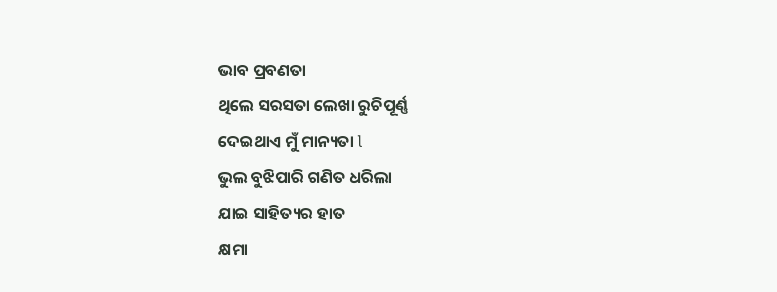ଭାବ ପ୍ରବଣତା
ଥିଲେ ସରସତା ଲେଖା ରୁଚିପୂର୍ଣ୍ଣ
ଦେଇଥାଏ ମୁଁ ମାନ୍ୟତା l
ଭୁଲ ବୁଝିପାରି ଗଣିତ ଧରିଲା
ଯାଇ ସାହିତ୍ୟର ହାତ
କ୍ଷମା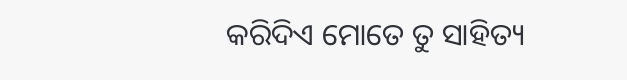କରିଦିଏ ମୋତେ ତୁ ସାହିତ୍ୟ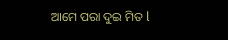ଆମେ ପରା ଦୁଇ ମିତ l